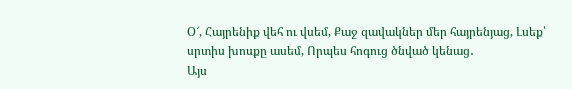Օ՜, Հայրենիք վեհ ու վսեմ, Քաջ զավակներ մեր հայրենյաց, Լսեք՝ սրտիս խոսքը ասեմ, Որպես հոգուց ծնված կենաց․
Այս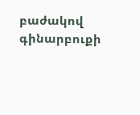բաժակով գինարբուքի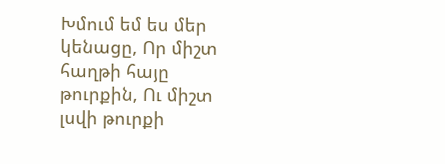Խմում եմ ես մեր կենացը, Որ միշտ հաղթի հայը թուրքին, Ու միշտ լսվի թուրքի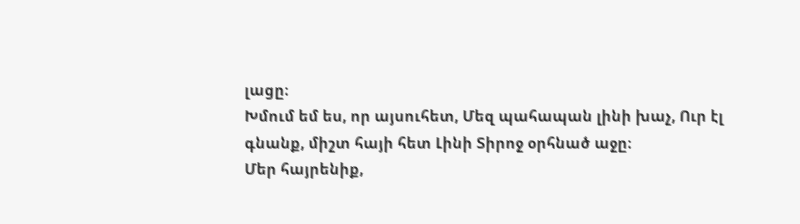լացը։
Խմում եմ ես, որ այսուհետ, Մեզ պահապան լինի խաչ, Ուր էլ գնանք, միշտ հայի հետ Լինի Տիրոջ օրհնած աջը։
Մեր հայրենիք,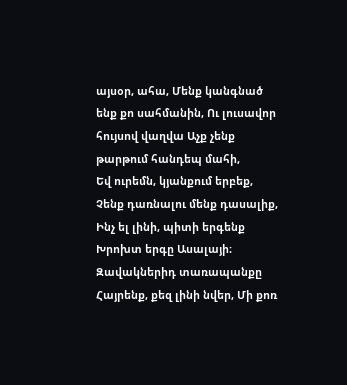այսօր, ահա, Մենք կանգնած ենք քո սահմանին, Ու լուսավոր հույսով վաղվա Աչք չենք թարթում հանդեպ մահի,
Եվ ուրեմն, կյանքում երբեք, Չենք դառնալու մենք դասալիք, Ինչ ել լինի, պիտի երգենք Խրոխտ երգը Ասալայի։
Զավակներիդ տառապանքը Հայրենք, քեզ լինի նվեր, Մի քոռ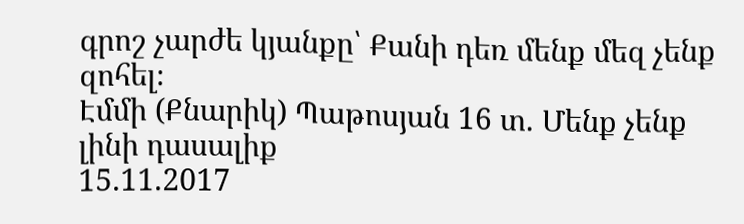գրոշ չարժե կյանքը՝ Քանի դեռ մենք մեզ չենք զոհել։
Էմմի (Քնարիկ) Պաթոսյան 16 տ. Մենք չենք լինի դասալիք
15.11.2017